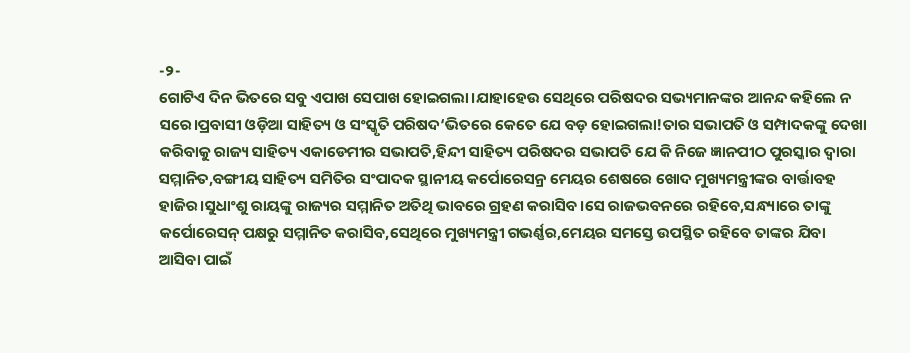-୨-
ଗୋଟିଏ ଦିନ ଭିତରେ ସବୁ ଏପାଖ ସେପାଖ ହୋଇଗଲା।ଯାହାହେଉ ସେଥିରେ ପରିଷଦର ସଭ୍ୟମାନଙ୍କର ଆନନ୍ଦ କହିଲେ ନ ସରେ।ପ୍ରବାସୀ ଓଡ଼ିଆ ସାହିତ୍ୟ ଓ ସଂସ୍କୃତି ପରିଷଦ‘ଭିତରେ କେତେ ଯେ ବଡ଼ ହୋଇଗଲା!ତାର ସଭାପତି ଓ ସମ୍ପାଦକଙ୍କୁ ଦେଖା କରିବାକୁ ରାଜ୍ୟ ସାହିତ୍ୟ ଏକାଡେମୀର ସଭାପତି,ହିନ୍ଦୀ ସାହିତ୍ୟ ପରିଷଦର ସଭାପତି ଯେ କି ନିଜେ ଜ୍ଞାନପୀଠ ପୁରସ୍କାର ଦ୍ବାରା ସମ୍ମାନିତ,ବଙ୍ଗୀୟ ସାହିତ୍ୟ ସମିତିର ସଂପାଦକ ସ୍ଥାନୀୟ କର୍ପୋରେସନ୍ର ମେୟର ଶେଷରେ ଖୋଦ ମୁଖ୍ୟମନ୍ତ୍ରୀଙ୍କର ବାର୍ତ୍ତାବହ ହାଜିର।ସୁଧାଂଶୁ ରାୟଙ୍କୁ ରାଜ୍ୟର ସମ୍ମାନିତ ଅତିଥି ଭାବରେ ଗ୍ରହଣ କରାସିବ।ସେ ରାଜଭବନରେ ରହିବେ,ସନ୍ଧ୍ୟାରେ ତାଙ୍କୁ କର୍ପୋରେସନ୍ ପକ୍ଷରୁ ସମ୍ମାନିତ କରାସିବ,ସେଥିରେ ମୁଖ୍ୟମନ୍ତ୍ରୀ ଗଭର୍ଣ୍ଣର,ମେୟର ସମସ୍ତେ ଉପସ୍ଥିତ ରହିବେ ତାଙ୍କର ଯିବା ଆସିବା ପାଇଁ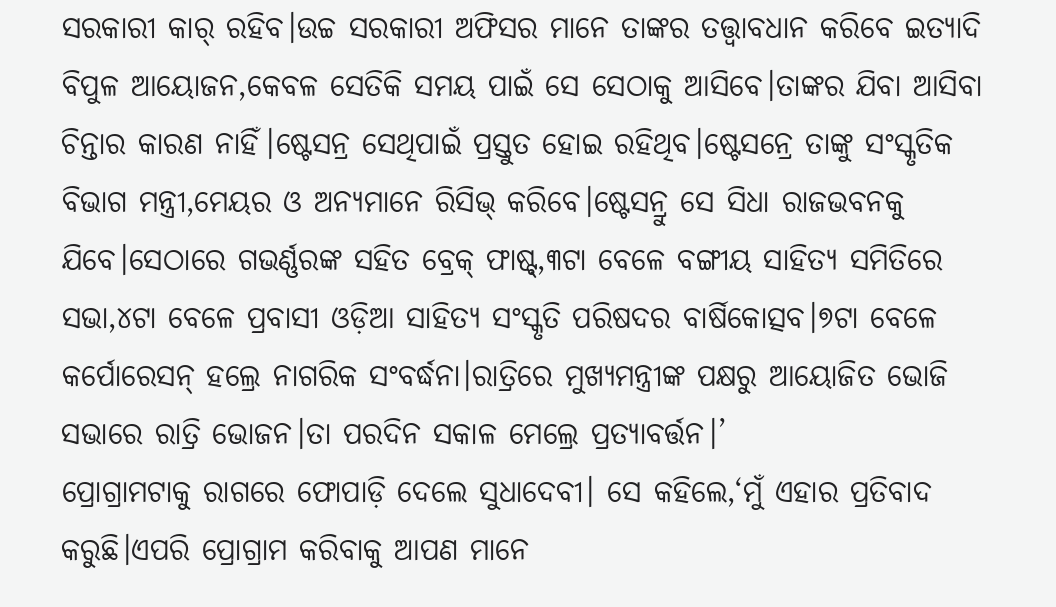ସରକାରୀ କାର୍ ରହିବ।ଉଚ୍ଚ ସରକାରୀ ଅଫିସର ମାନେ ତାଙ୍କର ତତ୍ତ୍ବାବଧାନ କରିବେ ଇତ୍ୟାଦି ବିପୁଳ ଆୟୋଜନ,କେବଳ ସେତିକି ସମୟ ପାଇଁ ସେ ସେଠାକୁ ଆସିବେ।ତାଙ୍କର ଯିବା ଆସିବା ଚିନ୍ତାର କାରଣ ନାହିଁ।ଷ୍ଟେସନ୍ର ସେଥିପାଇଁ ପ୍ରସ୍ତୁତ ହୋଇ ରହିଥିବ।ଷ୍ଟେସନ୍ରେ ତାଙ୍କୁ ସଂସ୍କୃତିକ ବିଭାଗ ମନ୍ତ୍ରୀ,ମେୟର ଓ ଅନ୍ୟମାନେ ରିସିଭ୍ କରିବେ।ଷ୍ଟେସନ୍ରୁ ସେ ସିଧା ରାଜଭବନକୁ ଯିବେ।ସେଠାରେ ଗଭର୍ଣ୍ଣରଙ୍କ ସହିତ ବ୍ରେକ୍ ଫାଷ୍ଟ୍,୩ଟା ବେଳେ ବଙ୍ଗୀୟ ସାହିତ୍ୟ ସମିତିରେ ସଭା,୪ଟା ବେଳେ ପ୍ରବାସୀ ଓଡ଼ିଆ ସାହିତ୍ୟ ସଂସ୍କୃତି ପରିଷଦର ବାର୍ଷିକୋତ୍ସବ।୭ଟା ବେଳେ କର୍ପୋରେସନ୍ ହଲ୍ରେ ନାଗରିକ ସଂବର୍ଦ୍ଧନା।ରାତ୍ରିରେ ମୁଖ୍ୟମନ୍ତ୍ରୀଙ୍କ ପକ୍ଷରୁ ଆୟୋଜିତ ଭୋଜି ସଭାରେ ରାତ୍ରି ଭୋଜନ।ତା ପରଦିନ ସକାଳ ମେଲ୍ରେ ପ୍ରତ୍ୟାବର୍ତ୍ତନ।’
ପ୍ରୋଗ୍ରାମଟାକୁ ରାଗରେ ଫୋପାଡ଼ି ଦେଲେ ସୁଧାଦେବୀ। ସେ କହିଲେ,‘ମୁଁ ଏହାର ପ୍ରତିବାଦ କରୁଛି।ଏପରି ପ୍ରୋଗ୍ରାମ କରିବାକୁ ଆପଣ ମାନେ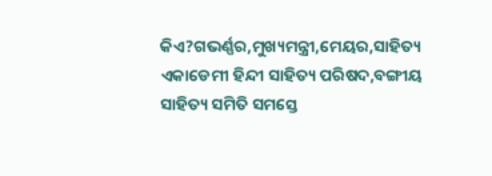କିଏ?ଗଭର୍ଣ୍ଣର,ମୁଖ୍ୟମନ୍ତ୍ରୀ,ମେୟର,ସାହିତ୍ୟ ଏକାଡେମୀ ହିନ୍ଦୀ ସାହିତ୍ୟ ପରିଷଦ,ବଙ୍ଗୀୟ ସାହିତ୍ୟ ସମିତି ସମସ୍ତେ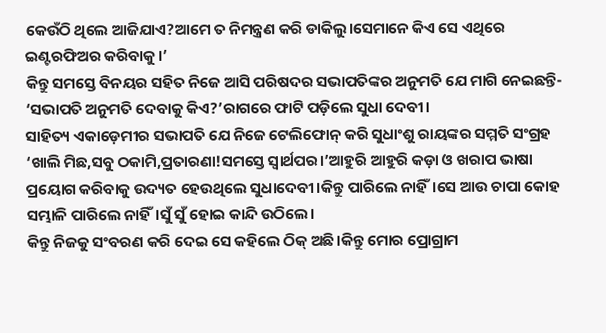କେଉଁଠି ଥିଲେ ଆଜିଯାଏ?ଆମେ ତ ନିମନ୍ତ୍ରଣ କରି ଡାକିଲୁ।ସେମାନେ କିଏ ସେ ଏଥିରେ ଇଣ୍ଟରଫିଅର କରିବାକୁ।’
କିନ୍ତୁ ସମସ୍ତେ ବିନୟର ସହିତ ନିଜେ ଆସି ପରିଷଦର ସଭାପତିଙ୍କର ଅନୁମତି ଯେ ମାଗି ନେଇଛନ୍ତି-
‘ସଭାପତି ଅନୁମତି ଦେବାକୁ କିଏ?’ରାଗରେ ଫାଟି ପଡ଼ିଲେ ସୁଧା ଦେବୀ।
ସାହିତ୍ୟ ଏକାଡ଼େମୀର ସଭାପତି ଯେ ନିଜେ ଟେଲିଫୋନ୍ କରି ସୁଧାଂଶୁ ରାୟଙ୍କର ସମ୍ମତି ସଂଗ୍ରହ
‘ଖାଲି ମିଛ,ସବୁ ଠକାମି,ପ୍ରତାରଣା!ସମସ୍ତେ ସ୍ବାର୍ଥପର।’ଆହୁରି ଆହୁରି କଡ଼ା ଓ ଖରାପ ଭାଷା ପ୍ରୟୋଗ କରିବାକୁ ଉଦ୍ୟତ ହେଉଥିଲେ ସୁଧାଦେବୀ।କିନ୍ତୁ ପାରିଲେ ନାହିଁ।ସେ ଆଉ ଚାପା କୋହ ସମ୍ଭାଳି ପାରିଲେ ନାହିଁ।ସୁଁ ସୁଁ ହୋଇ କାନ୍ଦି ଉଠିଲେ।
କିନ୍ତୁ ନିଜକୁ ସଂବରଣ କରି ଦେଇ ସେ କହିଲେ ଠିକ୍ ଅଛି।କିନ୍ତୁ ମୋର ପ୍ରୋଗ୍ରାମ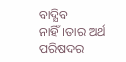ବାଦ୍ଯିବ ନାହିଁ।ତାର ଅର୍ଥ ପରିଷଦର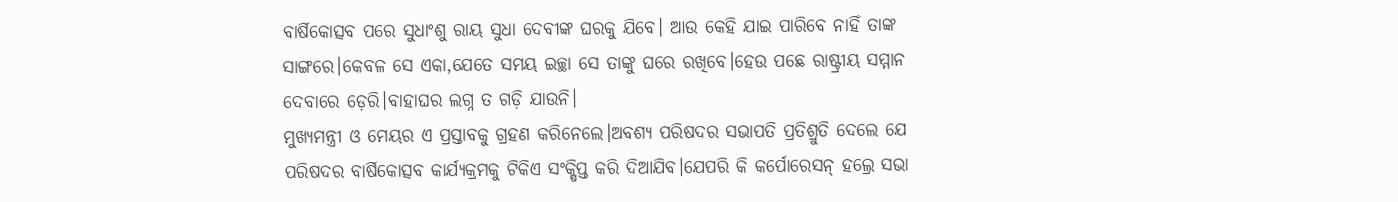ବାର୍ଷିକୋତ୍ସବ ପରେ ସୁଧାଂଶୁ ରାୟ ସୁଧା ଦେବୀଙ୍କ ଘରକୁ ଯିବେ। ଆଉ କେହି ଯାଇ ପାରିବେ ନାହିଁ ତାଙ୍କ ସାଙ୍ଗରେ।କେବଳ ସେ ଏକା,ଯେତେ ସମୟ ଇଚ୍ଛା ସେ ତାଙ୍କୁ ଘରେ ରଖିବେ।ହେଉ ପଛେ ରାଷ୍ଟ୍ରୀୟ ସମ୍ମାନ ଦେବାରେ ଡ଼େରି।ବାହାଘର ଲଗ୍ନ ତ ଗଡ଼ି ଯାଉନି।
ମୁଖ୍ୟମନ୍ତ୍ରୀ ଓ ମେୟର ଏ ପ୍ରସ୍ତାବକୁ ଗ୍ରହଣ କରିନେଲେ।ଅବଶ୍ୟ ପରିଷଦର ସଭାପତି ପ୍ରତିଶ୍ରୁତି ଦେଲେ ଯେ ପରିଷଦର ବାର୍ଷିକୋତ୍ସବ କାର୍ଯ୍ୟକ୍ରମକୁ ଟିକିଏ ସଂକ୍ଷିପ୍ତ କରି ଦିଆଯିବ।ଯେପରି କି କର୍ପୋରେସନ୍ ହଲ୍ରେ ସଭା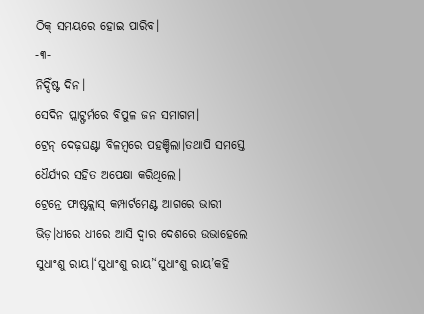ଠିକ୍ ସମୟରେ ହୋଇ ପାରିବ।
-୩-
ନିଦ୍ଦିଁଷ୍ଟ ଦିନ।
ସେଦିନ ପ୍ଲାଟ୍ଫର୍ମରେ ବିପୁଳ ଜନ ସମାଗମ।
ଟ୍ରେନ୍ ଦେଢ଼ଘଣ୍ଟା ବିଳମ୍ବରେ ପହଞ୍ଚିଲା।ତଥାପି ସମସ୍ତେ ଧୈର୍ଯ୍ୟର ସହିତ ଅପେକ୍ଷା କରିଥିଲେ।
ଟ୍ରେନ୍ରେ ଫାଷ୍ଟକ୍ଲାସ୍ କମ୍ପାର୍ଟମେଣ୍ଟ ଆଗରେ ଭାରୀ ଭିଡ଼।ଧୀରେ ଧୀରେ ଆସି ଦ୍ବାର ଦେଶରେ ଉଭାହେଲେ ସୁଧାଂଶୁ ରାୟ।‘ସୁଧାଂଶୁ ରାୟ’‘ସୁଧାଂଶୁ ରାୟ’କହି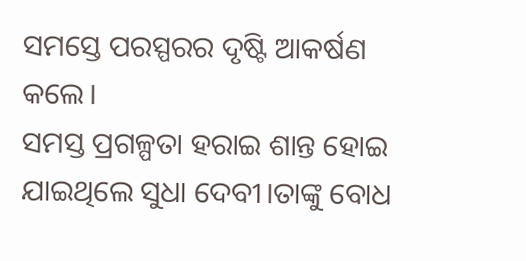ସମସ୍ତେ ପରସ୍ପରର ଦୃଷ୍ଟି ଆକର୍ଷଣ କଲେ।
ସମସ୍ତ ପ୍ରଗଳ୍ପତା ହରାଇ ଶାନ୍ତ ହୋଇ ଯାଇଥିଲେ ସୁଧା ଦେବୀ।ତାଙ୍କୁ ବୋଧ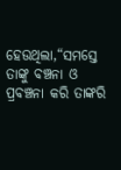ହେଉଥିଲା,“ସମସ୍ତେ ତାଙ୍କୁ ବଞ୍ଚନା ଓ ପ୍ରବଞ୍ଚନା କରି ତାଙ୍କରି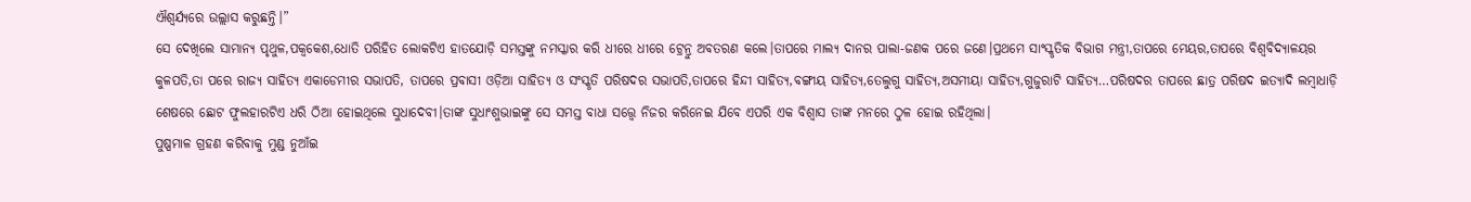ଐଶ୍ବର୍ଯ୍ୟରେ ଉଲ୍ଲାସ କରୁଛନ୍ତି।”
ସେ ଦେଖିଲେ ସାମାନ୍ୟ ପୃଥୁଳ,ପକ୍ବକେଶ,ଧୋତି ପରିହିତ ଲୋକଟିଏ ହାତଯୋଡ଼ି ସମସ୍ତଙ୍କୁ ନମସ୍କାର କରି ଧୀରେ ଧୀରେ ଟ୍ରେନ୍ରୁ ଅବତରଣ କଲେ।ତାପରେ ମାଲ୍ୟ ଦାନର ପାଲା-ଜଣକ ପରେ ଜଣେ।ପ୍ରଥମେ ସାଂସ୍କୃତିକ ବିଭାଗ ମନ୍ତ୍ରୀ,ତାପରେ ମେୟର,ତାପରେ ବିଶ୍ବବିଦ୍ୟାଳୟର କୁଳପତି,ତା ପରେ ରାଜ୍ୟ ସାହିତ୍ୟ ଏକାଡେମୀର ସଭାପତି, ତାପରେ ପ୍ରବାସୀ ଓଡ଼ିଆ ସାହିତ୍ୟ ଓ ସଂସ୍କୃତି ପରିଷଦର ସଭାପତି,ତାପରେ ହିନ୍ଦୀ ସାହିତ୍ୟ,ବଙ୍ଗୀୟ ସାହିତ୍ୟ,ତେଲୁଗୁ ସାହିତ୍ୟ,ଅସମୀୟା ସାହିତ୍ୟ,ଗୁଜୁରାଟି ସାହିତ୍ୟ…ପରିଷଦର ତାପରେ ଛାତ୍ର ପରିଷଦ ଇତ୍ୟାଦି ଲମ୍ବାଧାଡ଼ି ଶେଷରେ ଛୋଟ ଫୁଲହାରଟିଏ ଧରି ଠିଆ ହୋଇଥିଲେ ସୁଧାଦେବୀ।ତାଙ୍କ ସୁଧାଂଶୁଭାଇଙ୍କୁ ସେ ସମସ୍ତ ବାଧା ସତ୍ତ୍ବେ ନିଜର କରିନେଇ ଯିବେ ଏପରି ଏକ ବିଶ୍ବାସ ତାଙ୍କ ମନରେ ଠୁଳ ହୋଇ ରହିଥିଲା।
ପୁଷ୍ପମାଳ ଗ୍ରହଣ କରିବାକୁ ମୁଣ୍ଡ ନୁଆଁଇ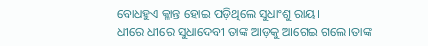ବୋଧହୁଏ କ୍ଳାନ୍ତ ହୋଇ ପଡ଼ିଥିଲେ ସୁଧାଂଶୁ ରାୟ।
ଧୀରେ ଧୀରେ ସୁଧାଦେବୀ ତାଙ୍କ ଆଡ଼କୁ ଆଗେଇ ଗଲେ।ତାଙ୍କ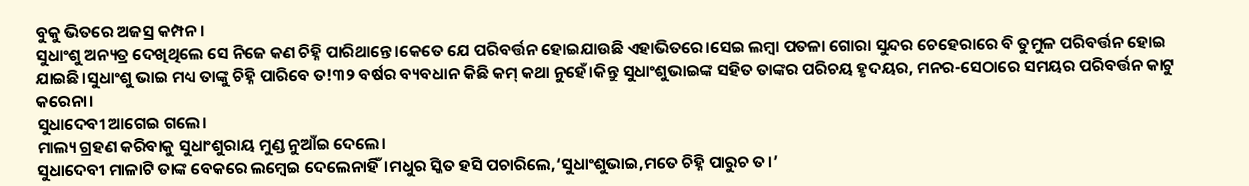ବୁକୁ ଭିତରେ ଅଜସ୍ର କମ୍ପନ।
ସୁଧାଂଶୁ ଅନ୍ୟତ୍ର ଦେଖିଥିଲେ ସେ ନିଜେ କଣ ଚିହ୍ନି ପାରିଥାନ୍ତେ।କେତେ ଯେ ପରିବର୍ତ୍ତନ ହୋଇଯାଉଛି ଏହାଭିତରେ।ସେଇ ଲମ୍ବା ପତଳା ଗୋରା ସୁନ୍ଦର ଚେହେରାରେ ବି ତୁମୁଳ ପରିବର୍ତ୍ତନ ହୋଇ ଯାଇଛି।ସୁଧାଂଶୁ ଭାଇ ମଧ୍ୟ ତାଙ୍କୁ ଚିହ୍ନି ପାରିବେ ତ!୩୨ ବର୍ଷର ବ୍ୟବଧାନ କିଛି କମ୍ କଥା ନୁହେଁ।କିନ୍ତୁ ସୁଧାଂଶୁଭାଇଙ୍କ ସହିତ ତାଙ୍କର ପରିଚୟ ହୃଦୟର, ମନର-ସେଠାରେ ସମୟର ପରିବର୍ତ୍ତନ କାଟୁ କରେନା।
ସୁଧାଦେବୀ ଆଗେଇ ଗଲେ।
ମାଲ୍ୟ ଗ୍ରହଣ କରିବାକୁ ସୁଧାଂଶୁରାୟ ମୁଣ୍ଡ ନୁଆଁଇ ଦେଲେ।
ସୁଧାଦେବୀ ମାଳାଟି ତାଙ୍କ ବେକରେ ଲମ୍ବେଇ ଦେଲେନାହିଁ।ମଧୁର ସ୍କିତ ହସି ପଚାରିଲେ,‘ସୁଧାଂଶୁଭାଇ,ମତେ ଚିହ୍ନି ପାରୁଚ ତ।’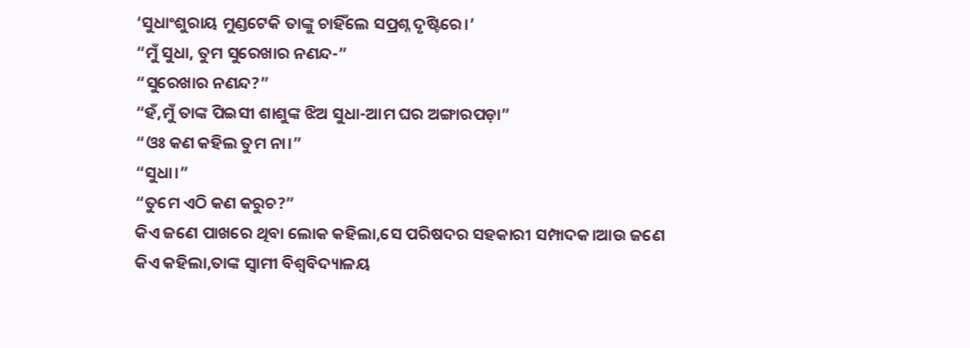‘ସୁଧାଂଶୁରାୟ ମୁଣ୍ଡଟେକି ତାଙ୍କୁ ଚାହିଁଲେ ସପ୍ରଶ୍ନ ଦୃଷ୍ଟିରେ।’
“ମୁଁ ସୁଧା, ତୁମ ସୁରେଖାର ନଣନ୍ଦ-”
“ସୁରେଖାର ନଣନ୍ଦ?”
“ହଁ,ମୁଁ ତାଙ୍କ ପିଇସୀ ଶାଶୁଙ୍କ ଝିଅ ସୁଧା-ଆମ ଘର ଅଙ୍ଗାରପଡ଼ା”
“ଓଃ କଣ କହିଲ ତୁମ ନା।”
“ସୁଧା।”
“ତୁମେ ଏଠି କଣ କରୁଚ?”
କିଏ ଜଣେ ପାଖରେ ଥିବା ଲୋକ କହିଲା,ସେ ପରିଷଦର ସହକାରୀ ସମ୍ପାଦକ।ଆଉ ଜଣେ କିଏ କହିଲା,ତାଙ୍କ ସ୍ବାମୀ ବିଶ୍ବବିଦ୍ୟାଳୟ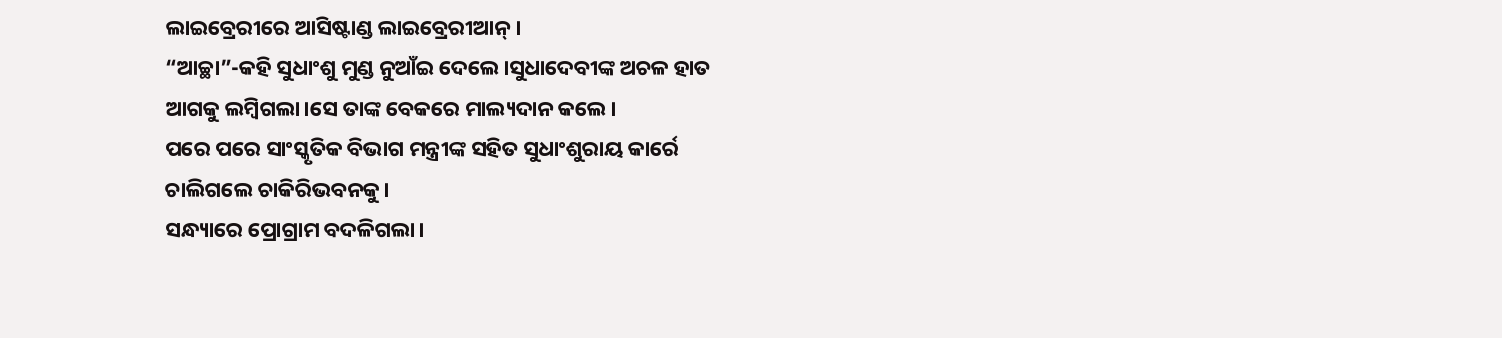ଲାଇବ୍ରେରୀରେ ଆସିଷ୍ଟାଣ୍ଡ ଲାଇବ୍ରେରୀଆନ୍।
“ଆଚ୍ଛା”-କହି ସୁଧାଂଶୁ ମୁଣ୍ଡ ନୁଆଁଇ ଦେଲେ।ସୁଧାଦେବୀଙ୍କ ଅଚଳ ହାତ ଆଗକୁ ଲମ୍ବିଗଲା।ସେ ତାଙ୍କ ବେକରେ ମାଲ୍ୟଦାନ କଲେ।
ପରେ ପରେ ସାଂସ୍କୃତିକ ବିଭାଗ ମନ୍ତ୍ରୀଙ୍କ ସହିତ ସୁଧାଂଶୁରାୟ କାର୍ରେ ଚାଲିଗଲେ ଚାକିରିଭବନକୁ।
ସନ୍ଧ୍ୟାରେ ପ୍ରୋଗ୍ରାମ ବଦଳିଗଲା।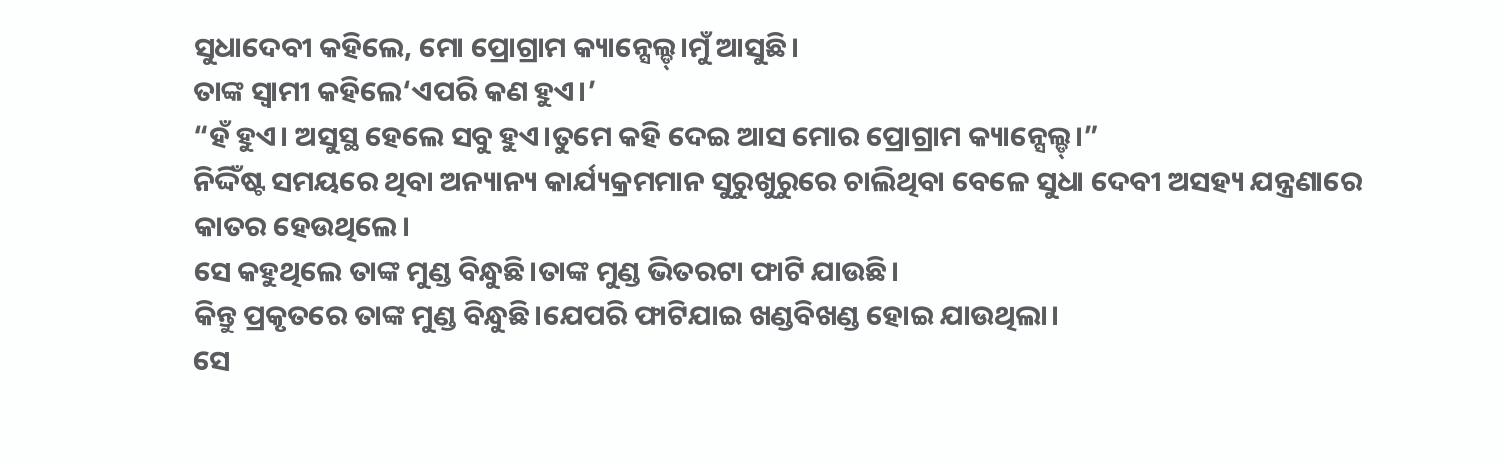ସୁଧାଦେବୀ କହିଲେ, ମୋ ପ୍ରୋଗ୍ରାମ କ୍ୟାନ୍ସେଲ୍ଡ୍।ମୁଁ ଆସୁଛି।
ତାଙ୍କ ସ୍ବାମୀ କହିଲେ‘ଏପରି କଣ ହୁଏ।’
“ହଁ ହୁଏ। ଅସୁସ୍ଥ ହେଲେ ସବୁ ହୁଏ।ତୁମେ କହି ଦେଇ ଆସ ମୋର ପ୍ରୋଗ୍ରାମ କ୍ୟାନ୍ସେଲ୍ଡ୍।”
ନିଦ୍ଦିଁଷ୍ଟ ସମୟରେ ଥିବା ଅନ୍ୟାନ୍ୟ କାର୍ଯ୍ୟକ୍ରମମାନ ସୁରୁଖୁରୁରେ ଚାଲିଥିବା ବେଳେ ସୁଧା ଦେବୀ ଅସହ୍ୟ ଯନ୍ତ୍ରଣାରେ କାତର ହେଉଥିଲେ।
ସେ କହୁଥିଲେ ତାଙ୍କ ମୁଣ୍ଡ ବିନ୍ଧୁଛି।ତାଙ୍କ ମୁଣ୍ଡ ଭିତରଟା ଫାଟି ଯାଉଛି।
କିନ୍ତୁ ପ୍ରକୃତରେ ତାଙ୍କ ମୁଣ୍ଡ ବିନ୍ଧୁଛି।ଯେପରି ଫାଟିଯାଇ ଖଣ୍ଡବିଖଣ୍ଡ ହୋଇ ଯାଉଥିଲା।
ସେ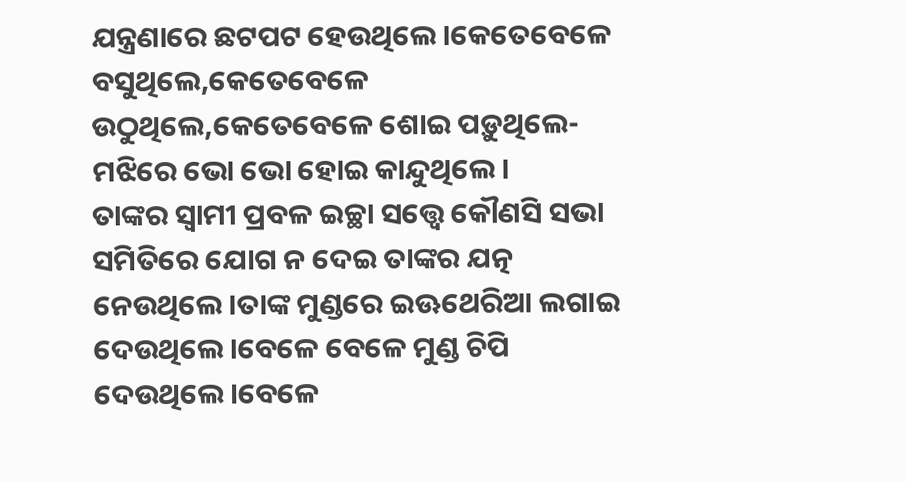ଯନ୍ତ୍ରଣାରେ ଛଟପଟ ହେଉଥିଲେ।କେତେବେଳେ ବସୁଥିଲେ,କେତେବେଳେ ଉଠୁଥିଲେ,କେତେବେଳେ ଶୋଇ ପଡ଼ୁଥିଲେ-ମଝିରେ ଭୋ ଭୋ ହୋଇ କାନ୍ଦୁଥିଲେ।
ତାଙ୍କର ସ୍ବାମୀ ପ୍ରବଳ ଇଚ୍ଛା ସତ୍ତ୍ବେ କୌଣସି ସଭା ସମିତିରେ ଯୋଗ ନ ଦେଇ ତାଙ୍କର ଯତ୍ନ ନେଉଥିଲେ।ତାଙ୍କ ମୁଣ୍ଡରେ ଇଊଥେରିଆ ଲଗାଇ ଦେଉଥିଲେ।ବେଳେ ବେଳେ ମୁଣ୍ଡ ଚିପି ଦେଉଥିଲେ।ବେଳେ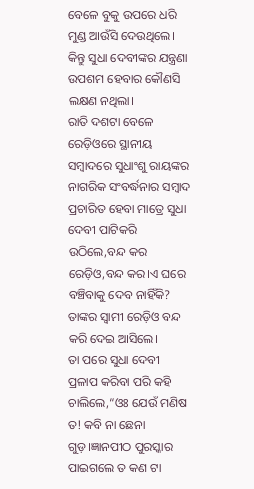ବେଳେ ବୁକୁ ଉପରେ ଧରି ମୁଣ୍ଡ ଆଉଁସି ଦେଉଥିଲେ।
କିନ୍ତୁ ସୁଧା ଦେବୀଙ୍କର ଯନ୍ତ୍ରଣା ଉପଶମ ହେବାର କୌଣସି ଲକ୍ଷଣ ନଥିଲା।
ରାତି ଦଶଟା ବେଳେ ରେଡ଼ିଓରେ ସ୍ଥାନୀୟ ସମ୍ବାଦରେ ସୁଧାଂଶୁ ରାୟଙ୍କର ନାଗରିକ ସଂବର୍ଦ୍ଧନାର ସମ୍ବାଦ ପ୍ରଚାରିତ ହେବା ମାତ୍ରେ ସୁଧା ଦେବୀ ପାଟିକରି ଉଠିଲେ,ବନ୍ଦ କର ରେଡ଼ିଓ,ବନ୍ଦ କର।ଏ ଘରେ ବଞ୍ଚିବାକୁ ଦେବ ନାହିଁକି?
ତାଙ୍କର ସ୍ବାମୀ ରେଡ଼ିଓ ବନ୍ଦ କରି ଦେଇ ଆସିଲେ।
ତା ପରେ ସୁଧା ଦେବୀ ପ୍ରଳାପ କରିବା ପରି କହି ଚାଲିଲେ,“ଓଃ ଯେଉଁ ମଣିଷ ତ! କବି ନା ଛେନା ଗୁଡ଼।ଜ୍ଞାନପୀଠ ପୁରସ୍କାର ପାଇଗଲେ ତ କଣ ଟା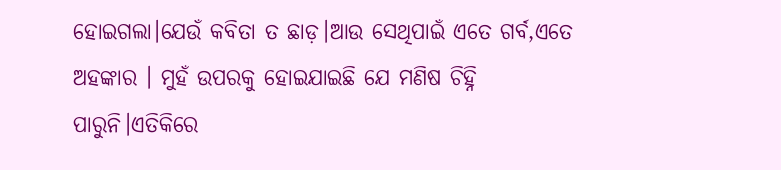ହୋଇଗଲା।ଯେଉଁ କବିତା ତ ଛାଡ଼।ଆଉ ସେଥିପାଇଁ ଏତେ ଗର୍ବ,ଏତେ ଅହଙ୍କାର । ମୁହଁ ଉପରକୁ ହୋଇଯାଇଛି ଯେ ମଣିଷ ଚିହ୍ନି ପାରୁନି।ଏତିକିରେ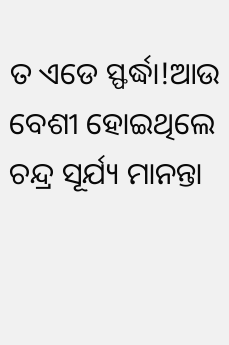ତ ଏଡେ ସ୍ଫର୍ଦ୍ଧା!ଆଉ ବେଶୀ ହୋଇଥିଲେ ଚନ୍ଦ୍ର ସୂର୍ଯ୍ୟ ମାନନ୍ତା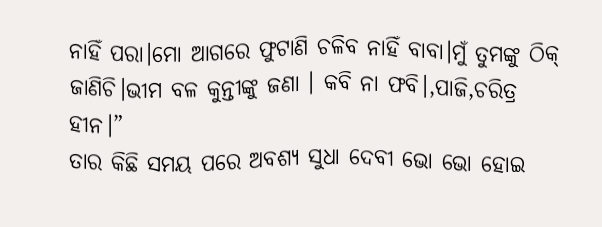ନାହିଁ ପରା।ମୋ ଆଗରେ ଫୁଟାଣି ଚଳିବ ନାହିଁ ବାବା।ମୁଁ ତୁମଙ୍କୁ ଠିକ୍ ଜାଣିଚି।ଭୀମ ବଳ କୁନ୍ତୀଙ୍କୁ ଜଣା । କବି ନା ଫବି।,ପାଜି,ଚରିତ୍ର ହୀନ।”
ତାର କିଛି ସମୟ ପରେ ଅବଶ୍ୟ ସୁଧା ଦେବୀ ଭୋ ଭୋ ହୋଇ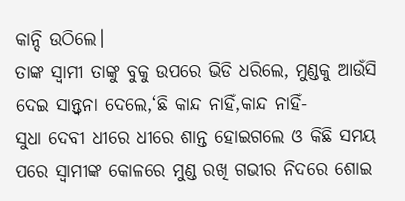କାନ୍ଦି ଉଠିଲେ।
ତାଙ୍କ ସ୍ବାମୀ ତାଙ୍କୁ ବୁକୁ ଉପରେ ଭିଡି ଧରିଲେ, ମୁଣ୍ଡକୁ ଆଉଁସି ଦେଇ ସାନ୍ତ୍ବନା ଦେଲେ,‘ଛି କାନ୍ଦ ନାହିଁ,କାନ୍ଦ ନାହିଁ-
ସୁଧା ଦେବୀ ଧୀରେ ଧୀରେ ଶାନ୍ତ ହୋଇଗଲେ ଓ କିଛି ସମୟ ପରେ ସ୍ବାମୀଙ୍କ କୋଳରେ ମୁଣ୍ଡ ରଖି ଗଭୀର ନିଦରେ ଶୋଇ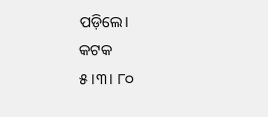ପଡ଼ିଲେ।
କଟକ
୫।୩। ୮୦